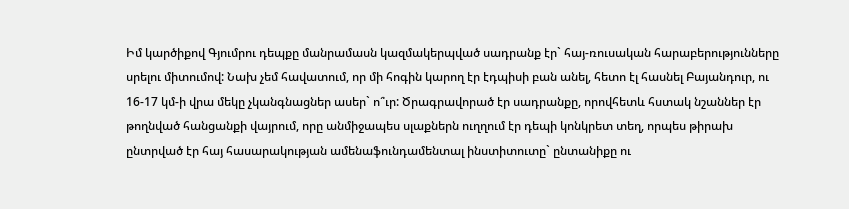Իմ կարծիքով Գյումրու դեպքը մանրամասն կազմակերպված սադրանք էր` հայ-ռուսական հարաբերությունները սրելու միտումով: Նախ չեմ հավատում, որ մի հոգին կարող էր էդպիսի բան անել, հետո էլ հասնել Բայանդուր, ու 16-17 կմ-ի վրա մեկը չկանգնացներ ասեր` ո՞ւր: Ծրագրավորած էր սադրանքը, որովհետև հստակ նշաններ էր թողնված հանցանքի վայրում, որը անմիջապես սլաքներն ուղղում էր դեպի կոնկրետ տեղ, որպես թիրախ ընտրված էր հայ հասարակության ամենաֆունդամենտալ ինստիտուտը` ընտանիքը ու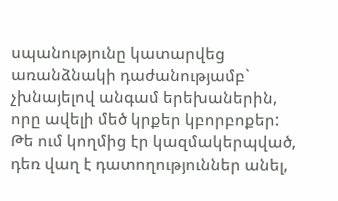սպանությունը կատարվեց առանձնակի դաժանությամբ` չխնայելով անգամ երեխաներին, որը ավելի մեծ կրքեր կբորբոքեր:
Թե ում կողմից էր կազմակերպված, դեռ վաղ է դատողություններ անել,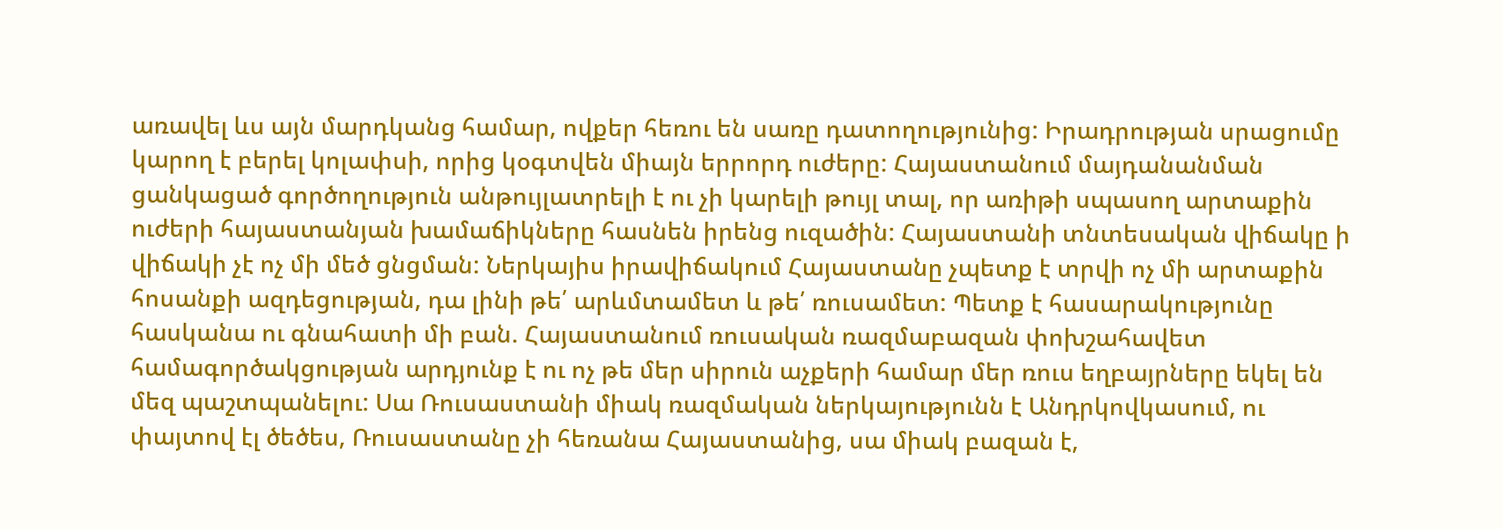առավել ևս այն մարդկանց համար, ովքեր հեռու են սառը դատողությունից: Իրադրության սրացումը կարող է բերել կոլափսի, որից կօգտվեն միայն երրորդ ուժերը: Հայաստանում մայդանանման ցանկացած գործողություն անթույլատրելի է ու չի կարելի թույլ տալ, որ առիթի սպասող արտաքին ուժերի հայաստանյան խամաճիկները հասնեն իրենց ուզածին: Հայաստանի տնտեսական վիճակը ի վիճակի չէ ոչ մի մեծ ցնցման: Ներկայիս իրավիճակում Հայաստանը չպետք է տրվի ոչ մի արտաքին հոսանքի ազդեցության, դա լինի թե՛ արևմտամետ և թե՛ ռուսամետ: Պետք է հասարակությունը հասկանա ու գնահատի մի բան. Հայաստանում ռուսական ռազմաբազան փոխշահավետ համագործակցության արդյունք է ու ոչ թե մեր սիրուն աչքերի համար մեր ռուս եղբայրները եկել են մեզ պաշտպանելու: Սա Ռուսաստանի միակ ռազմական ներկայությունն է Անդրկովկասում, ու փայտով էլ ծեծես, Ռուսաստանը չի հեռանա Հայաստանից, սա միակ բազան է,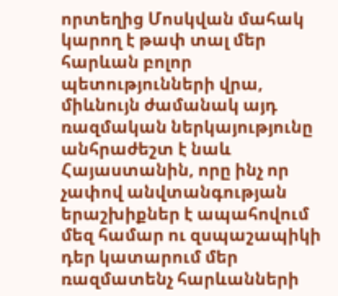որտեղից Մոսկվան մահակ կարող է թափ տալ մեր հարևան բոլոր պետությունների վրա, միևնույն ժամանակ այդ ռազմական ներկայությունը անհրաժեշտ է նաև Հայաստանին, որը ինչ որ չափով անվտանգության երաշխիքներ է ապահովում մեզ համար ու զսպաշապիկի դեր կատարում մեր ռազմատենչ հարևանների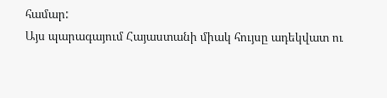համար:
Այս պարագայում Հայաստանի միակ հույսը ադեկվատ ու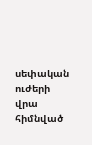սեփական ուժերի վրա հիմնված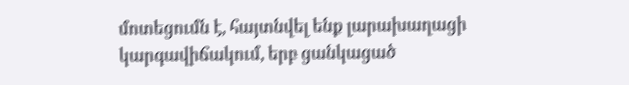մոտեցումն է, հայտնվել ենք լարախաղացի կարգավիճակում, երբ ցանկացած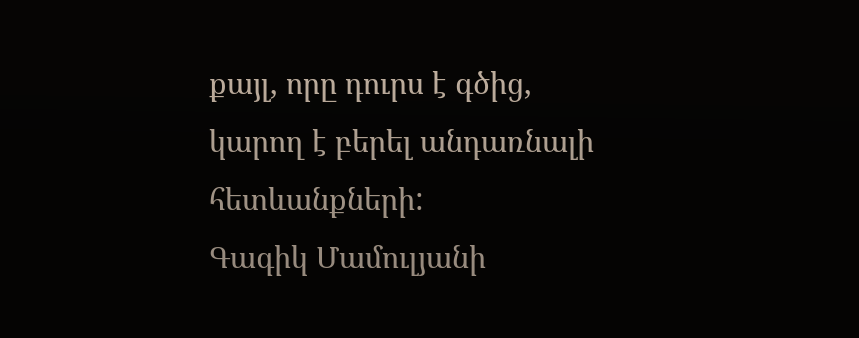քայլ, որը դուրս է գծից, կարող է բերել անդառնալի հետևանքների:
Գագիկ Մամուլյանի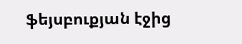ֆեյսբուքյան էջից